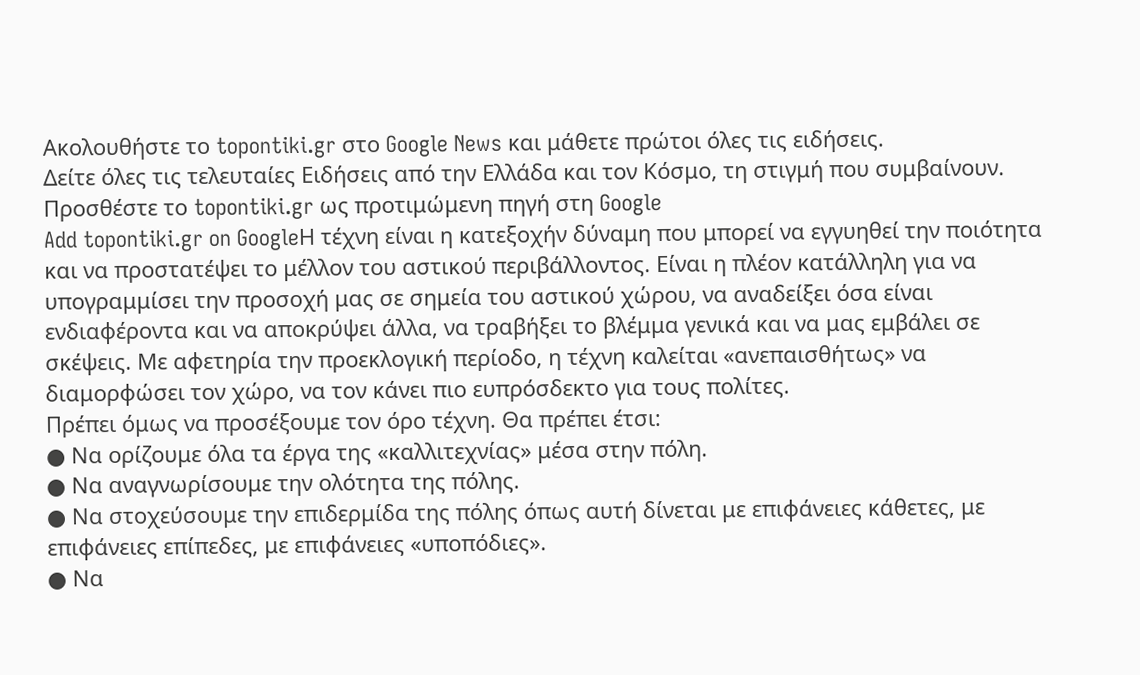Ακολουθήστε το topontiki.gr στο Google News και μάθετε πρώτοι όλες τις ειδήσεις.
Δείτε όλες τις τελευταίες Ειδήσεις από την Ελλάδα και τον Κόσμο, τη στιγμή που συμβαίνουν.
Προσθέστε το topontiki.gr ως προτιμώμενη πηγή στη Google
Add topontiki.gr on GoogleΗ τέχνη είναι η κατεξοχήν δύναμη που μπορεί να εγγυηθεί την ποιότητα και να προστατέψει το μέλλον του αστικού περιβάλλοντος. Είναι η πλέον κατάλληλη για να υπογραμμίσει την προσοχή μας σε σημεία του αστικού χώρου, να αναδείξει όσα είναι ενδιαφέροντα και να αποκρύψει άλλα, να τραβήξει το βλέμμα γενικά και να μας εμβάλει σε σκέψεις. Με αφετηρία την προεκλογική περίοδο, η τέχνη καλείται «ανεπαισθήτως» να διαμορφώσει τον χώρο, να τον κάνει πιο ευπρόσδεκτο για τους πολίτες.
Πρέπει όμως να προσέξουμε τον όρο τέχνη. Θα πρέπει έτσι:
● Να ορίζουμε όλα τα έργα της «καλλιτεχνίας» μέσα στην πόλη.
● Να αναγνωρίσουμε την ολότητα της πόλης.
● Να στοχεύσουμε την επιδερμίδα της πόλης όπως αυτή δίνεται με επιφάνειες κάθετες, με επιφάνειες επίπεδες, με επιφάνειες «υποπόδιες».
● Να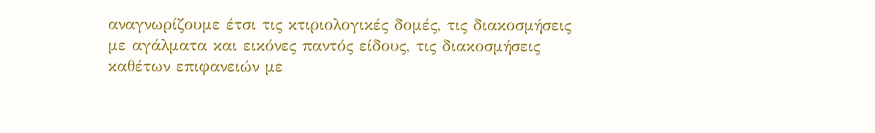αναγνωρίζουμε έτσι τις κτιριολογικές δομές, τις διακοσμήσεις με αγάλματα και εικόνες παντός είδους, τις διακοσμήσεις καθέτων επιφανειών με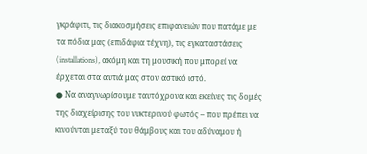γκράφιτι, τις διακοσμήσεις επιφανειών που πατάμε με τα πόδια μας (επιδάφια τέχνη), τις εγκαταστάσεις (installations), ακόμη και τη μουσική που μπορεί να έρχεται στα αυτιά μας στον αστικό ιστό.
● Να αναγνωρίσουμε ταυτόχρονα και εκείνες τις δομές της διαχείρισης του νυκτερινού φωτός – που πρέπει να κινούνται μεταξύ του θάμβους και του αδύναμου ή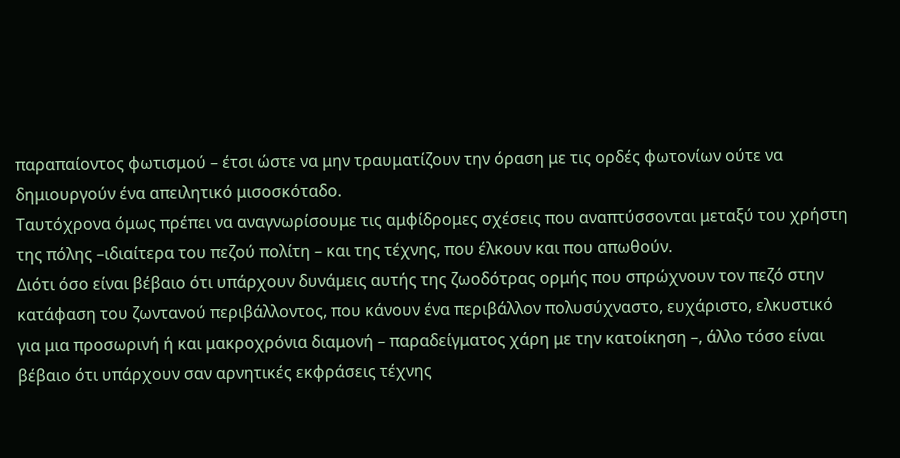παραπαίοντος φωτισμού – έτσι ώστε να μην τραυματίζουν την όραση με τις ορδές φωτονίων ούτε να δημιουργούν ένα απειλητικό μισοσκόταδο.
Ταυτόχρονα όμως πρέπει να αναγνωρίσουμε τις αμφίδρομες σχέσεις που αναπτύσσονται μεταξύ του χρήστη της πόλης –ιδιαίτερα του πεζού πολίτη – και της τέχνης, που έλκουν και που απωθούν.
Διότι όσο είναι βέβαιο ότι υπάρχουν δυνάμεις αυτής της ζωοδότρας ορμής που σπρώχνουν τον πεζό στην κατάφαση του ζωντανού περιβάλλοντος, που κάνουν ένα περιβάλλον πολυσύχναστο, ευχάριστο, ελκυστικό για μια προσωρινή ή και μακροχρόνια διαμονή – παραδείγματος χάρη με την κατοίκηση –, άλλο τόσο είναι βέβαιο ότι υπάρχουν σαν αρνητικές εκφράσεις τέχνης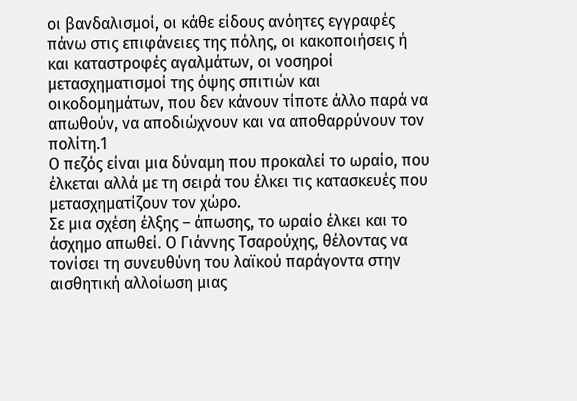οι βανδαλισμοί, οι κάθε είδους ανόητες εγγραφές πάνω στις επιφάνειες της πόλης, οι κακοποιήσεις ή και καταστροφές αγαλμάτων, οι νοσηροί μετασχηματισμοί της όψης σπιτιών και οικοδομημάτων, που δεν κάνουν τίποτε άλλο παρά να απωθούν, να αποδιώχνουν και να αποθαρρύνουν τον πολίτη.1
Ο πεζός είναι μια δύναμη που προκαλεί το ωραίο, που έλκεται αλλά με τη σειρά του έλκει τις κατασκευές που μετασχηματίζουν τον χώρο.
Σε μια σχέση έλξης – άπωσης, το ωραίο έλκει και το άσχημο απωθεί. Ο Γιάννης Τσαρούχης, θέλοντας να τονίσει τη συνευθύνη του λαϊκού παράγοντα στην αισθητική αλλοίωση μιας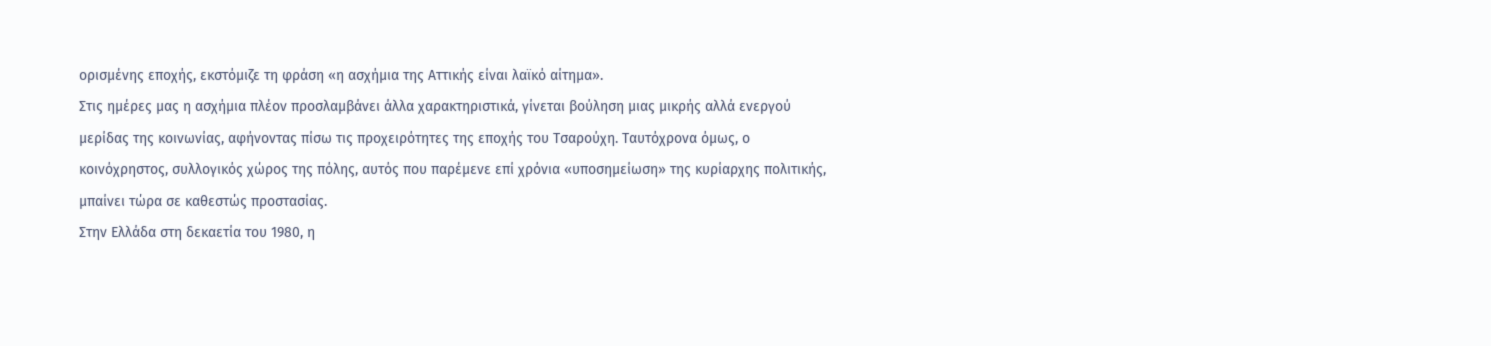ορισμένης εποχής, εκστόμιζε τη φράση «η ασχήμια της Αττικής είναι λαϊκό αίτημα».
Στις ημέρες μας η ασχήμια πλέον προσλαμβάνει άλλα χαρακτηριστικά, γίνεται βούληση μιας μικρής αλλά ενεργού μερίδας της κοινωνίας, αφήνοντας πίσω τις προχειρότητες της εποχής του Τσαρούχη. Ταυτόχρονα όμως, ο κοινόχρηστος, συλλογικός χώρος της πόλης, αυτός που παρέμενε επί χρόνια «υποσημείωση» της κυρίαρχης πολιτικής, μπαίνει τώρα σε καθεστώς προστασίας.
Στην Ελλάδα στη δεκαετία του 1980, η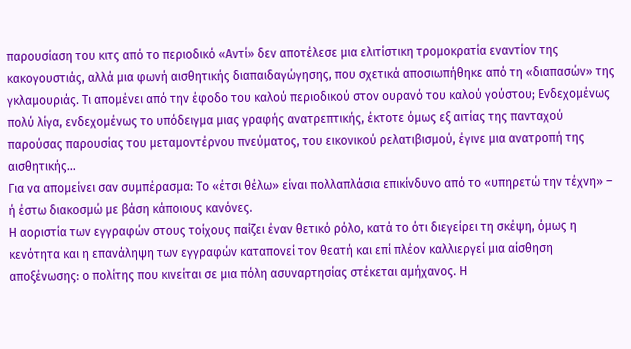παρουσίαση του κιτς από το περιοδικό «Αντί» δεν αποτέλεσε μια ελιτίστικη τρομοκρατία εναντίον της κακογουστιάς, αλλά μια φωνή αισθητικής διαπαιδαγώγησης, που σχετικά αποσιωπήθηκε από τη «διαπασών» της γκλαμουριάς. Τι απομένει από την έφοδο του καλού περιοδικού στον ουρανό του καλού γούστου; Ενδεχομένως πολύ λίγα, ενδεχομένως το υπόδειγμα μιας γραφής ανατρεπτικής, έκτοτε όμως εξ αιτίας της πανταχού παρούσας παρουσίας του μεταμοντέρνου πνεύματος, του εικονικού ρελατιβισμού, έγινε μια ανατροπή της αισθητικής…
Για να απομείνει σαν συμπέρασμα: Το «έτσι θέλω» είναι πολλαπλάσια επικίνδυνο από το «υπηρετώ την τέχνη» – ή έστω διακοσμώ με βάση κάποιους κανόνες.
Η αοριστία των εγγραφών στους τοίχους παίζει έναν θετικό ρόλο, κατά το ότι διεγείρει τη σκέψη, όμως η κενότητα και η επανάληψη των εγγραφών καταπονεί τον θεατή και επί πλέον καλλιεργεί μια αίσθηση αποξένωσης: ο πολίτης που κινείται σε μια πόλη ασυναρτησίας στέκεται αμήχανος. Η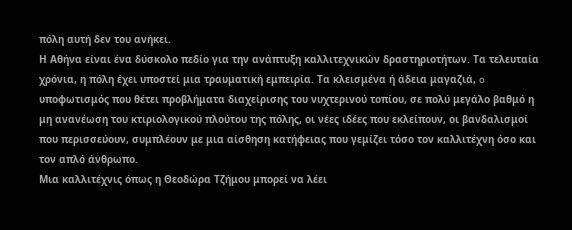πόλη αυτή δεν του ανήκει.
Η Αθήνα είναι ένα δύσκολο πεδίο για την ανάπτυξη καλλιτεχνικών δραστηριοτήτων. Τα τελευταία χρόνια, η πόλη έχει υποστεί μια τραυματική εμπειρία. Τα κλεισμένα ή άδεια μαγαζιά, o υποφωτισμός που θέτει προβλήματα διαχείρισης του νυχτερινού τοπίου, σε πολύ μεγάλο βαθμό η μη ανανέωση του κτιριολογικού πλούτου της πόλης, οι νέες ιδέες που εκλείπουν, οι βανδαλισμοί που περισσεύουν, συμπλέουν με μια αίσθηση κατήφειας που γεμίζει τόσο τον καλλιτέχνη όσο και τον απλό άνθρωπο.
Μια καλλιτέχνις όπως η Θεοδώρα Τζήμου μπορεί να λέει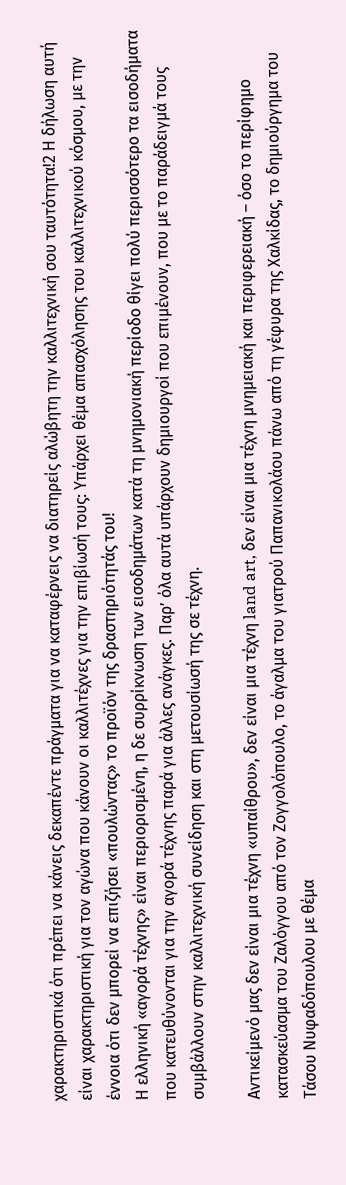χαρακτηριστικά ότι πρέπει να κάνεις δεκαπέντε πράγματα για να καταφέρνεις να διατηρείς αλώβητη την καλλιτεχνική σου ταυτότητα!2 Η δήλωση αυτή είναι χαρακτηριστική για τον αγώνα που κάνουν οι καλλιτέχνες για την επιβίωσή τους: Υπάρχει θέμα απασχόλησης του καλλιτεχνικού κόσμου, με την έννοια ότι δεν μπορεί να επιζήσει «πουλώντας» το προϊόν της δραστηριότητάς του!
Η ελληνική «αγορά τέχνης» είναι περιορισμένη, η δε συρρίκνωση των εισοδημάτων κατά τη μνημονιακή περίοδο θίγει πολύ περισσότερο τα εισοδήματα που κατευθύνονται για την αγορά τέχνης παρά για άλλες ανάγκες. Παρ’ όλα αυτά υπάρχουν δημιουργοί που επιμένουν, που με το παράδειγμά τους συμβάλλουν στην καλλιτεχνική συνείδηση και στη μετουσίωσή της σε τέχνη.

Αντικείμενό μας δεν είναι μια τέχνη «υπαίθρου», δεν είναι μια τέχνη land art, δεν είναι μια τέχνη μνημειακή και περιφερειακή – όσο το περίφημο κατασκεύασμα του Ζαλόγγου από τον Ζογγολόπουλο, το άγαλμα του γιατρού Παπανικολάου πάνω από τη γέφυρα της Χαλκίδας, το δημιούργημα του Τάσου Νυφαδόπουλου με θέμα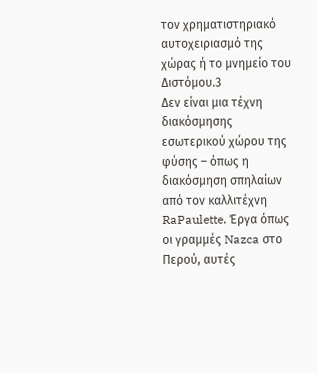τον χρηματιστηριακό αυτοχειριασμό της χώρας ή το μνημείο του Διστόμου.3
Δεν είναι μια τέχνη διακόσμησης εσωτερικού χώρου της φύσης – όπως η διακόσμηση σπηλαίων από τον καλλιτέχνη RaPaulette. Έργα όπως οι γραμμές Nazca στο Περού, αυτές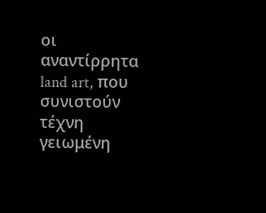οι αναντίρρητα land art, που συνιστούν τέχνη γειωμένη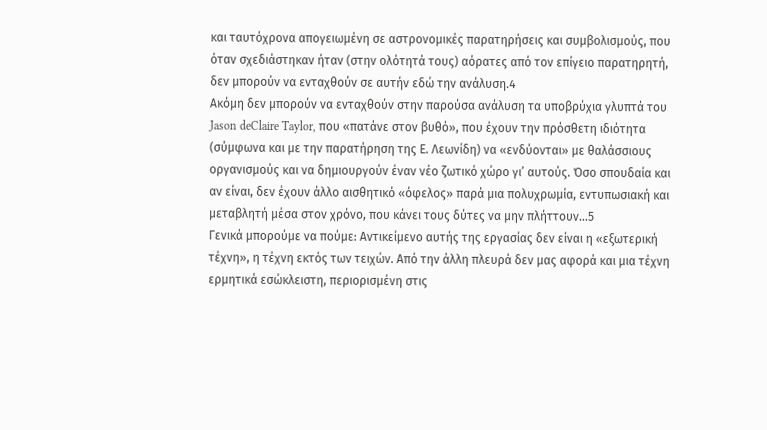και ταυτόχρονα απογειωμένη σε αστρονομικές παρατηρήσεις και συμβολισμούς, που όταν σχεδιάστηκαν ήταν (στην ολότητά τους) αόρατες από τον επίγειο παρατηρητή, δεν μπορούν να ενταχθούν σε αυτήν εδώ την ανάλυση.4
Ακόμη δεν μπορούν να ενταχθούν στην παρούσα ανάλυση τα υποβρύχια γλυπτά του Jason deClaire Taylor, που «πατάνε στον βυθό», που έχουν την πρόσθετη ιδιότητα (σύμφωνα και με την παρατήρηση της Ε. Λεωνίδη) να «ενδύονται» με θαλάσσιους οργανισμούς και να δημιουργούν έναν νέο ζωτικό χώρο γι’ αυτούς. Όσο σπουδαία και αν είναι, δεν έχουν άλλο αισθητικό «όφελος» παρά μια πολυχρωμία, εντυπωσιακή και μεταβλητή μέσα στον χρόνο, που κάνει τους δύτες να μην πλήττουν…5
Γενικά μπορούμε να πούμε: Αντικείμενο αυτής της εργασίας δεν είναι η «εξωτερική τέχνη», η τέχνη εκτός των τειχών. Από την άλλη πλευρά δεν μας αφορά και μια τέχνη ερμητικά εσώκλειστη, περιορισμένη στις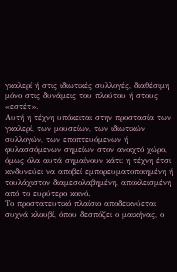γκαλερί ή στις ιδιωτικές συλλογές, διαθέσιμη μόνο στις δυνάμεις του πλούτου ή στους «εστέτ».
Αυτή η τέχνη υπόκειται στην προστασία των γκαλερί, των μουσείων, των ιδιωτικών συλλογών, των εποπτευόμενων ή φυλασσόμενων σημείων στον ανοιχτό χώρο, όμως όλα αυτά σημαίνουν κάτι: η τέχνη έτσι κινδυνεύει να αποβεί εμπορευματοποιημένη ή τουλάχιστον διαμεσολαβημένη, αποκλεισμένη από το ευρύτερο κοινό.
Το προστατευτικό πλαίσιο αποδεικνύεται συχνά κλουβί, όπου δεσπόζει ο μαικήνας, ο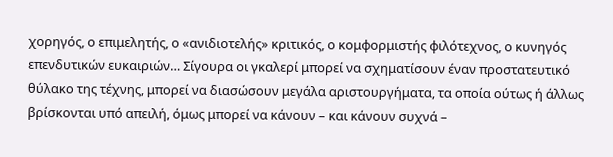χορηγός, ο επιμελητής, ο «ανιδιοτελής» κριτικός, ο κομφορμιστής φιλότεχνος, ο κυνηγός επενδυτικών ευκαιριών… Σίγουρα οι γκαλερί μπορεί να σχηματίσουν έναν προστατευτικό θύλακο της τέχνης, μπορεί να διασώσουν μεγάλα αριστουργήματα, τα οποία ούτως ή άλλως βρίσκονται υπό απειλή, όμως μπορεί να κάνουν – και κάνουν συχνά –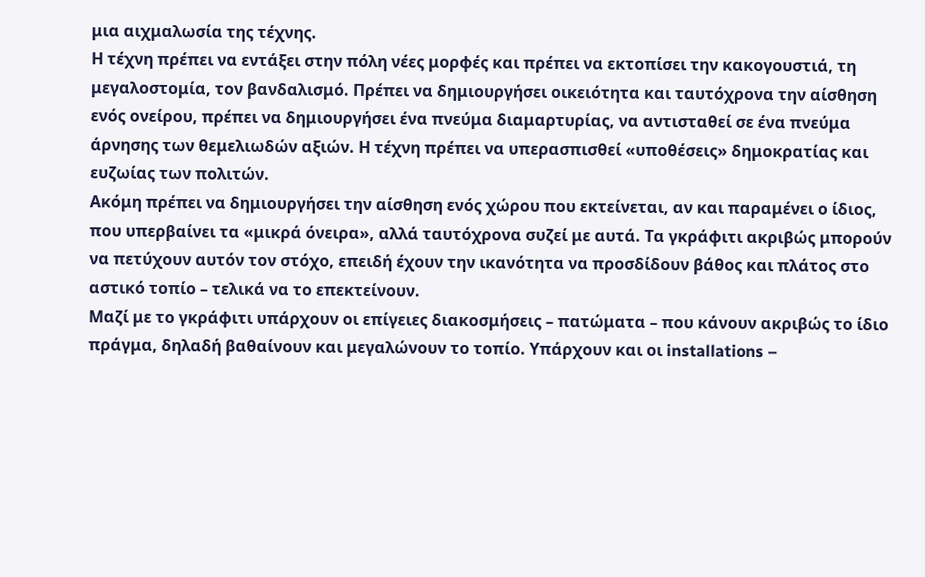μια αιχμαλωσία της τέχνης.
Η τέχνη πρέπει να εντάξει στην πόλη νέες μορφές και πρέπει να εκτοπίσει την κακογουστιά, τη μεγαλοστομία, τον βανδαλισμό. Πρέπει να δημιουργήσει οικειότητα και ταυτόχρονα την αίσθηση ενός ονείρου, πρέπει να δημιουργήσει ένα πνεύμα διαμαρτυρίας, να αντισταθεί σε ένα πνεύμα άρνησης των θεμελιωδών αξιών. Η τέχνη πρέπει να υπερασπισθεί «υποθέσεις» δημοκρατίας και ευζωίας των πολιτών.
Ακόμη πρέπει να δημιουργήσει την αίσθηση ενός χώρου που εκτείνεται, αν και παραμένει ο ίδιος, που υπερβαίνει τα «μικρά όνειρα», αλλά ταυτόχρονα συζεί με αυτά. Τα γκράφιτι ακριβώς μπορούν να πετύχουν αυτόν τον στόχο, επειδή έχουν την ικανότητα να προσδίδουν βάθος και πλάτος στο αστικό τοπίο – τελικά να το επεκτείνουν.
Μαζί με το γκράφιτι υπάρχουν οι επίγειες διακοσμήσεις – πατώματα – που κάνουν ακριβώς το ίδιο πράγμα, δηλαδή βαθαίνουν και μεγαλώνουν το τοπίο. Υπάρχουν και οι installations –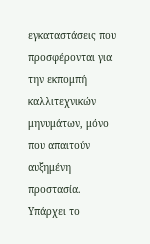εγκαταστάσεις που προσφέρονται για την εκπομπή καλλιτεχνικών μηνυμάτων, μόνο που απαιτούν αυξημένη προστασία. Υπάρχει το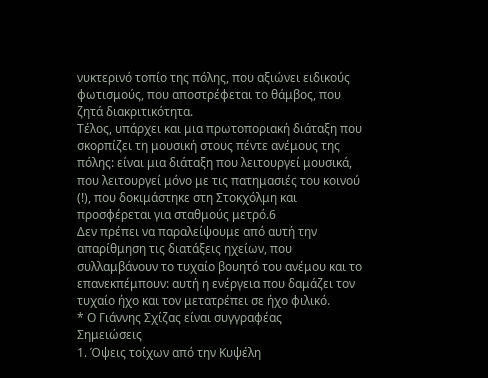νυκτερινό τοπίο της πόλης, που αξιώνει ειδικούς φωτισμούς, που αποστρέφεται το θάμβος, που ζητά διακριτικότητα.
Τέλος, υπάρχει και μια πρωτοποριακή διάταξη που σκορπίζει τη μουσική στους πέντε ανέμους της πόλης: είναι μια διάταξη που λειτουργεί μουσικά, που λειτουργεί μόνο με τις πατημασιές του κοινού (!), που δοκιμάστηκε στη Στοκχόλμη και προσφέρεται για σταθμούς μετρό.6
Δεν πρέπει να παραλείψουμε από αυτή την απαρίθμηση τις διατάξεις ηχείων, που συλλαμβάνουν το τυχαίο βουητό του ανέμου και το επανεκπέμπουν: αυτή η ενέργεια που δαμάζει τον τυχαίο ήχο και τον μετατρέπει σε ήχο φιλικό.
* Ο Γιάννης Σχίζας είναι συγγραφέας
Σημειώσεις
1. Όψεις τοίχων από την Κυψέλη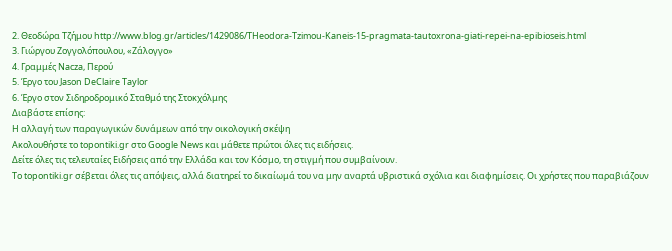2. Θεοδώρα Τζήμου http://www.blog.gr/articles/1429086/THeodora-Tzimou-Kaneis-15-pragmata-tautoxrona-giati-repei-na-epibioseis.html
3. Γιώργου Ζογγολόπουλου, «Ζάλογγο»
4. Γραμμές Νacza, Περού
5. Έργο του Jason DeClaire Taylor
6. Έργο στον Σιδηροδρομικό Σταθμό της Στοκχόλμης
Διαβάστε επίσης:
Η αλλαγή των παραγωγικών δυνάμεων από την οικολογική σκέψη
Ακολουθήστε το topontiki.gr στο Google News και μάθετε πρώτοι όλες τις ειδήσεις.
Δείτε όλες τις τελευταίες Ειδήσεις από την Ελλάδα και τον Κόσμο, τη στιγμή που συμβαίνουν.
Το topontiki.gr σέβεται όλες τις απόψεις, αλλά διατηρεί το δικαίωμά του να μην αναρτά υβριστικά σχόλια και διαφημίσεις. Οι χρήστες που παραβιάζουν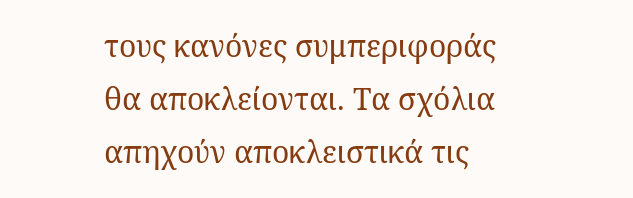τους κανόνες συμπεριφοράς θα αποκλείονται. Τα σχόλια απηχούν αποκλειστικά τις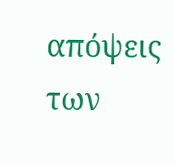απόψεις των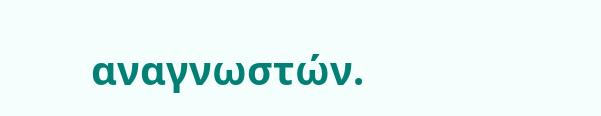αναγνωστών.